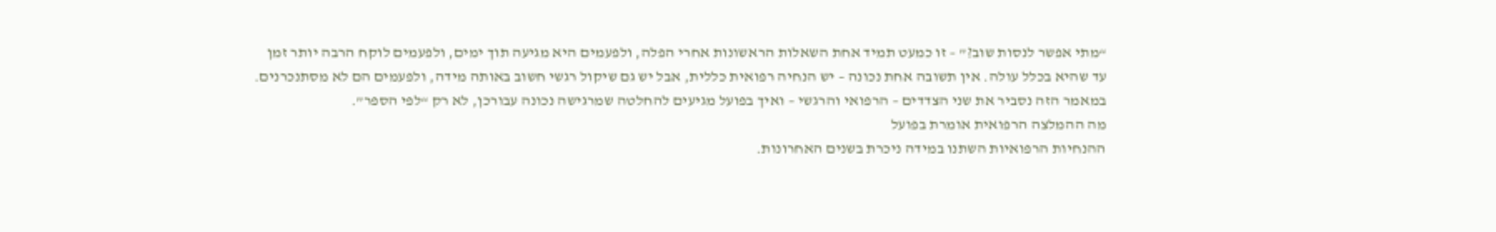“מתי אפשר לנסות שוב?” – זו כמעט תמיד אחת השאלות הראשונות אחרי הפלה, ולפעמים היא מגיעה תוך ימים, ולפעמים לוקח הרבה יותר זמן עד שהיא בכלל עולה. אין תשובה אחת נכונה – יש הנחיה רפואית כללית, אבל יש גם שיקול רגשי חשוב באותה מידה, ולפעמים הם לא מסתנכרנים. במאמר הזה נסביר את שני הצדדים – הרפואי והרגשי – ואיך בפועל מגיעים להחלטה שמרגישה נכונה עבורכן, לא רק “לפי הספר”.
מה ההמלצה הרפואית אומרת בפועל
ההנחיות הרפואיות השתנו במידה ניכרת בשנים האחרונות.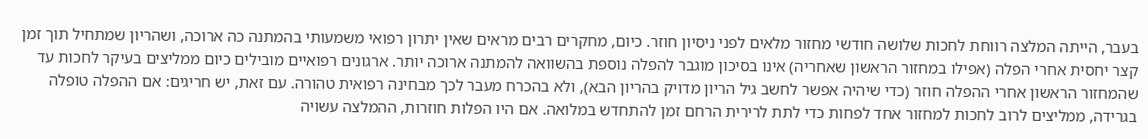בעבר, הייתה המלצה רווחת לחכות שלושה חודשי מחזור מלאים לפני ניסיון חוזר. כיום, מחקרים רבים מראים שאין יתרון רפואי משמעותי בהמתנה כה ארוכה, ושהריון שמתחיל תוך זמן קצר יחסית אחרי הפלה (אפילו במחזור הראשון שאחריה) אינו בסיכון מוגבר להפלה נוספת בהשוואה להמתנה ארוכה יותר. ארגונים רפואיים מובילים כיום ממליצים בעיקר לחכות עד שהמחזור הראשון אחרי ההפלה חוזר (כדי שיהיה אפשר לחשב גיל הריון מדויק בהריון הבא), ולא בהכרח מעבר לכך מבחינה רפואית טהורה. עם זאת, יש חריגים: אם ההפלה טופלה בגרידה, ממליצים לרוב לחכות למחזור אחד לפחות כדי לתת לרירית הרחם זמן להתחדש במלואה. אם היו הפלות חוזרות, ההמלצה עשויה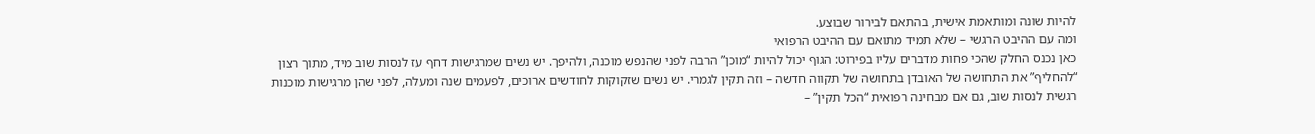להיות שונה ומותאמת אישית, בהתאם לבירור שבוצע.
ומה עם ההיבט הרגשי – שלא תמיד מתואם עם ההיבט הרפואי
כאן נכנס החלק שהכי פחות מדברים עליו בפירוט: הגוף יכול להיות “מוכן” הרבה לפני שהנפש מוכנה, ולהיפך. יש נשים שמרגישות דחף עז לנסות שוב מיד, מתוך רצון “להחליף” את התחושה של האובדן בתחושה של תקווה חדשה – וזה תקין לגמרי. יש נשים שזקוקות לחודשים ארוכים, לפעמים שנה ומעלה, לפני שהן מרגישות מוכנות רגשית לנסות שוב, גם אם מבחינה רפואית “הכל תקין” –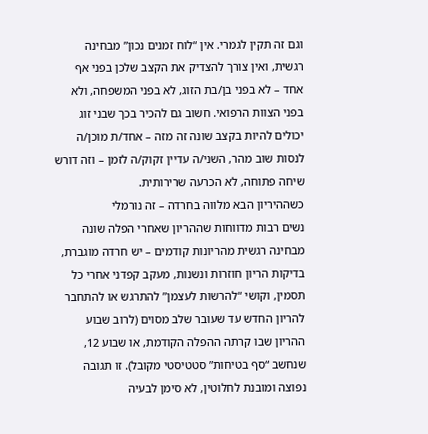וגם זה תקין לגמרי. אין “לוח זמנים נכון” מבחינה רגשית, ואין צורך להצדיק את הקצב שלכן בפני אף אחד – לא בפני בן/בת הזוג, לא בפני המשפחה, ולא בפני הצוות הרפואי. חשוב גם להכיר בכך שבני זוג יכולים להיות בקצב שונה זה מזה – אחד/ת מוכן/ה לנסות שוב מהר, השני/ה עדיין זקוק/ה לזמן – וזה דורש שיחה פתוחה, לא הכרעה שרירותית.
כשההיריון הבא מלווה בחרדה – זה נורמלי
נשים רבות מדווחות שההריון שאחרי הפלה שונה מבחינה רגשית מהריונות קודמים – יש חרדה מוגברת, בדיקות הריון חוזרות ונשנות, מעקב קפדני אחרי כל תסמין, וקושי “להרשות לעצמן” להתרגש או להתחבר להריון החדש עד שעובר שלב מסוים (לרוב שבוע ההריון שבו קרתה ההפלה הקודמת, או שבוע 12, שנחשב “סף בטיחות” סטטיסטי מקובל). זו תגובה נפוצה ומובנת לחלוטין, לא סימן לבעיה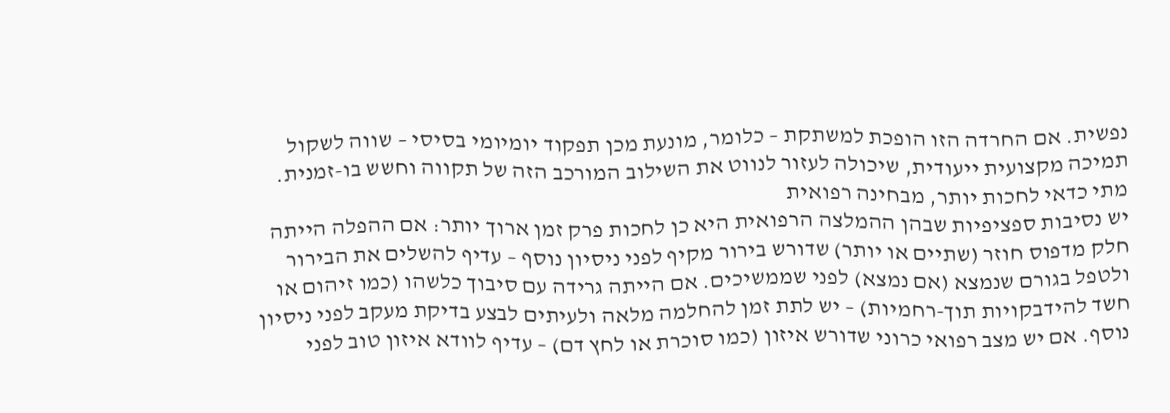נפשית. אם החרדה הזו הופכת למשתקת – כלומר, מונעת מכן תפקוד יומיומי בסיסי – שווה לשקול תמיכה מקצועית ייעודית, שיכולה לעזור לנווט את השילוב המורכב הזה של תקווה וחשש בו-זמנית.
מתי כדאי לחכות יותר, מבחינה רפואית
יש נסיבות ספציפיות שבהן ההמלצה הרפואית היא כן לחכות פרק זמן ארוך יותר: אם ההפלה הייתה חלק מדפוס חוזר (שתיים או יותר) שדורש בירור מקיף לפני ניסיון נוסף – עדיף להשלים את הבירור ולטפל בגורם שנמצא (אם נמצא) לפני שממשיכים. אם הייתה גרידה עם סיבוך כלשהו (כמו זיהום או חשד להידבקויות תוך-רחמיות) – יש לתת זמן להחלמה מלאה ולעיתים לבצע בדיקת מעקב לפני ניסיון נוסף. אם יש מצב רפואי כרוני שדורש איזון (כמו סוכרת או לחץ דם) – עדיף לוודא איזון טוב לפני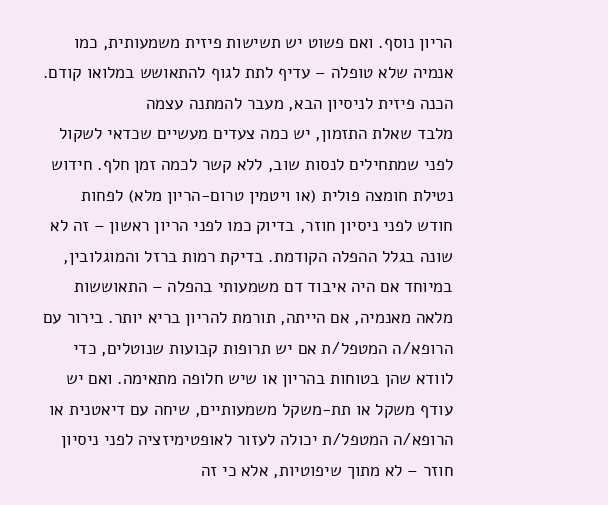הריון נוסף. ואם פשוט יש תשישות פיזית משמעותית, כמו אנמיה שלא טופלה – עדיף לתת לגוף להתאושש במלואו קודם.
הכנה פיזית לניסיון הבא, מעבר להמתנה עצמה
מלבד שאלת התזמון, יש כמה צעדים מעשיים שכדאי לשקול לפני שמתחילים לנסות שוב, ללא קשר לכמה זמן חלף. חידוש נטילת חומצה פולית (או ויטמין טרום-הריון מלא) לפחות חודש לפני ניסיון חוזר, בדיוק כמו לפני הריון ראשון – זה לא שונה בגלל ההפלה הקודמת. בדיקת רמות ברזל והמוגלובין, במיוחד אם היה איבוד דם משמעותי בהפלה – התאוששות מלאה מאנמיה, אם הייתה, תורמת להריון בריא יותר. בירור עם הרופא/ה המטפל/ת אם יש תרופות קבועות שנוטלים, כדי לוודא שהן בטוחות בהריון או שיש חלופה מתאימה. ואם יש עודף משקל או תת-משקל משמעותיים, שיחה עם דיאטנית או הרופא/ה המטפל/ת יכולה לעזור לאופטימיזציה לפני ניסיון חוזר – לא מתוך שיפוטיות, אלא כי זה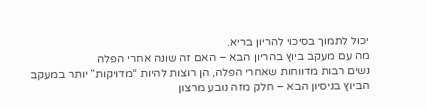יכול לתמוך בסיכוי להריון בריא.
מה עם מעקב ביוץ בהריון הבא – האם זה שונה אחרי הפלה
נשים רבות מדווחות שאחרי הפלה, הן רוצות להיות “מדויקות” יותר במעקב הביוץ בניסיון הבא – חלק מזה נובע מרצון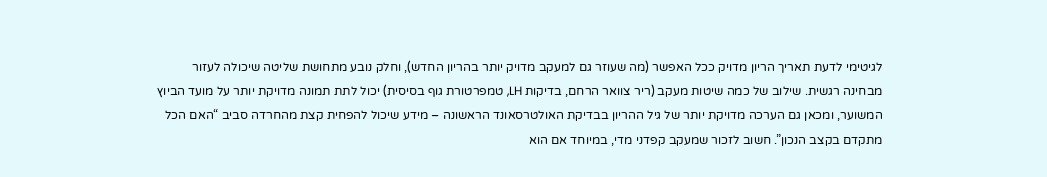לגיטימי לדעת תאריך הריון מדויק ככל האפשר (מה שעוזר גם למעקב מדויק יותר בהריון החדש), וחלק נובע מתחושת שליטה שיכולה לעזור מבחינה רגשית. שילוב של כמה שיטות מעקב (ריר צוואר הרחם, בדיקות LH, טמפרטורת גוף בסיסית) יכול לתת תמונה מדויקת יותר על מועד הביוץ המשוער, ומכאן גם הערכה מדויקת יותר של גיל ההריון בבדיקת האולטרסאונד הראשונה – מידע שיכול להפחית קצת מהחרדה סביב “האם הכל מתקדם בקצב הנכון”. חשוב לזכור שמעקב קפדני מדי, במיוחד אם הוא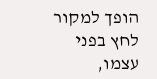הופך למקור לחץ בפני עצמו,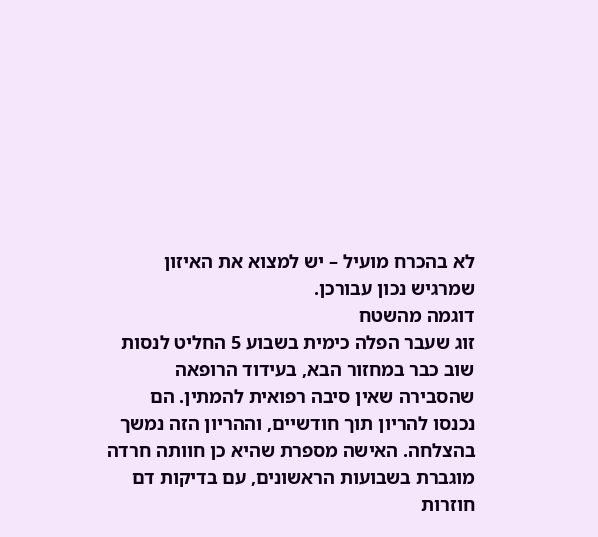לא בהכרח מועיל – יש למצוא את האיזון שמרגיש נכון עבורכן.
דוגמה מהשטח
זוג שעבר הפלה כימית בשבוע 5 החליט לנסות שוב כבר במחזור הבא, בעידוד הרופאה שהסבירה שאין סיבה רפואית להמתין. הם נכנסו להריון תוך חודשיים, וההריון הזה נמשך בהצלחה. האישה מספרת שהיא כן חוותה חרדה מוגברת בשבועות הראשונים, עם בדיקות דם חוזרות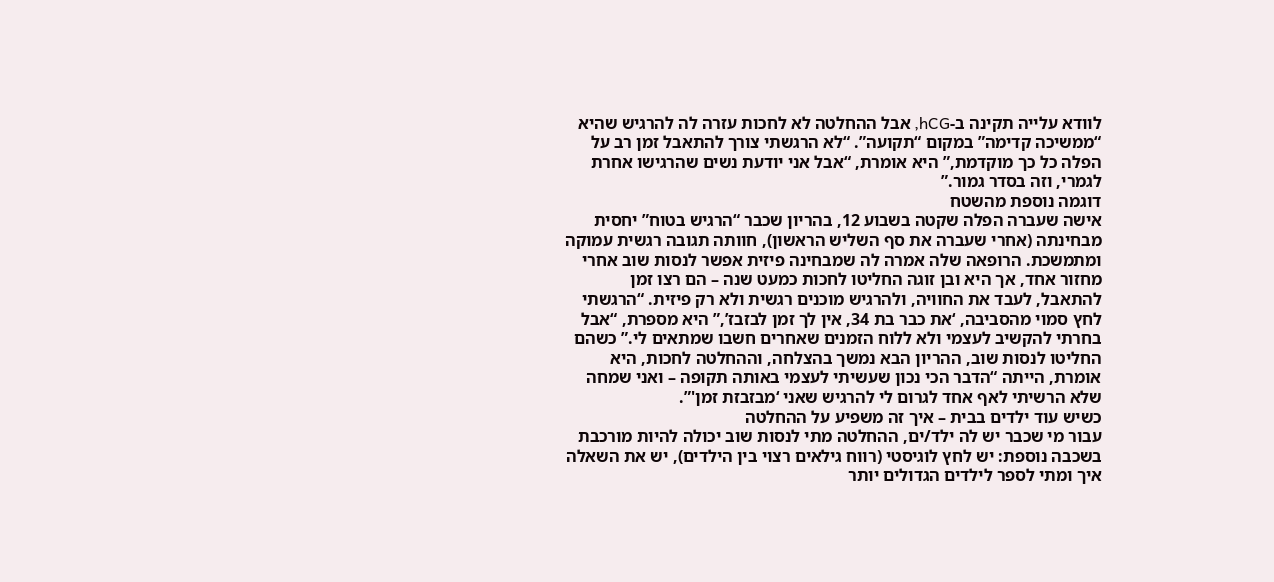לוודא עלייה תקינה ב-hCG, אבל ההחלטה לא לחכות עזרה לה להרגיש שהיא “ממשיכה קדימה” במקום “תקועה”. “לא הרגשתי צורך להתאבל זמן רב על הפלה כל כך מוקדמת,” היא אומרת, “אבל אני יודעת נשים שהרגישו אחרת לגמרי, וזה בסדר גמור.”
דוגמה נוספת מהשטח
אישה שעברה הפלה שקטה בשבוע 12, בהריון שכבר “הרגיש בטוח” יחסית מבחינתה (אחרי שעברה את סף השליש הראשון), חוותה תגובה רגשית עמוקה ומתמשכת. הרופאה שלה אמרה לה שמבחינה פיזית אפשר לנסות שוב אחרי מחזור אחד, אך היא ובן זוגה החליטו לחכות כמעט שנה – הם רצו זמן להתאבל, לעבד את החוויה, ולהרגיש מוכנים רגשית ולא רק פיזית. “הרגשתי לחץ סמוי מהסביבה, ‘את כבר בת 34, אין לך זמן לבזבז’,” היא מספרת, “אבל בחרתי להקשיב לעצמי ולא ללוח הזמנים שאחרים חשבו שמתאים לי.” כשהם החליטו לנסות שוב, ההריון הבא נמשך בהצלחה, וההחלטה לחכות, היא אומרת, הייתה “הדבר הכי נכון שעשיתי לעצמי באותה תקופה – ואני שמחה שלא הרשיתי לאף אחד לגרום לי להרגיש שאני ‘מבזבזת זמן'”.
כשיש עוד ילדים בבית – איך זה משפיע על ההחלטה
עבור מי שכבר יש לה ילד/ים, ההחלטה מתי לנסות שוב יכולה להיות מורכבת בשכבה נוספת: יש לחץ לוגיסטי (רווח גילאים רצוי בין הילדים), יש את השאלה איך ומתי לספר לילדים הגדולים יותר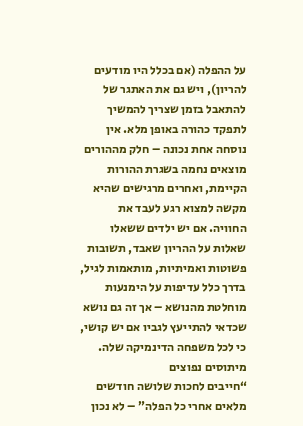על ההפלה (אם בכלל היו מודעים להריון), ויש גם את האתגר של להתאבל בזמן שצריך להמשיך לתפקד כהורה באופן מלא. אין נוסחה אחת נכונה – חלק מההורים מוצאים נחמה בשגרת ההורות הקיימת, ואחרים מרגישים שהיא מקשה למצוא רגע לעבד את החוויה. אם יש ילדים ששאלו שאלות על ההריון שאבד, תשובות פשוטות ואמיתיות, מותאמות לגיל, בדרך כלל עדיפות על הימנעות מוחלטת מהנושא – אך זה גם נושא שכדאי להתייעץ לגביו אם יש קושי, כי לכל משפחה הדינמיקה שלה.
מיתוסים נפוצים
“חייבים לחכות שלושה חודשים מלאים אחרי כל הפלה” – לא נכון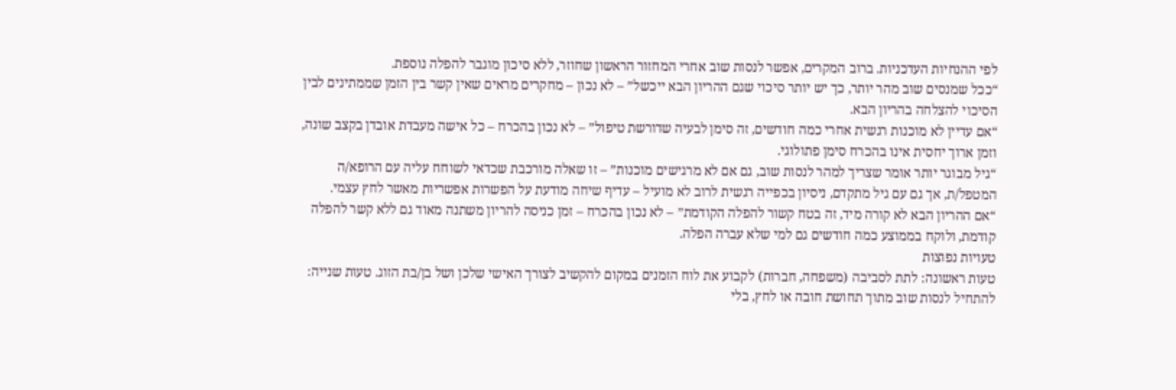לפי ההנחיות העדכניות. ברוב המקרים, אפשר לנסות שוב אחרי המחזור הראשון שחוזר, ללא סיכון מוגבר להפלה נוספת.
“ככל שמנסים שוב מהר יותר, כך יש יותר סיכוי שגם ההריון הבא ייכשל” – לא נכון – מחקרים מראים שאין קשר בין הזמן שממתינים לבין הסיכוי להצלחה בהריון הבא.
“אם עדיין לא מוכנות רגשית אחרי כמה חודשים, זה סימן לבעיה שדורשת טיפול” – לא נכון בהכרח – כל אישה מעבדת אובדן בקצב שונה, וזמן ארוך יחסית אינו בהכרח סימן פתולוגי.
“גיל מבוגר יותר אומר שצריך למהר לנסות שוב, גם אם לא מרגישים מוכנות” – זו שאלה מורכבת שכדאי לשוחח עליה עם הרופא/ה המטפל/ת, אך גם עם גיל מתקדם, ניסיון בכפייה רגשית לרוב לא מועיל – עדיף שיחה מודעת על הפשרות אפשריות מאשר לחץ עצמי.
“אם ההריון הבא לא קורה מיד, זה בטח קשור להפלה הקודמת” – לא נכון בהכרח – זמן כניסה להריון משתנה מאוד גם ללא קשר להפלה קודמת, ולוקח בממוצע כמה חודשים גם למי שלא עברה הפלה.
טעויות נפוצות
טעות ראשונה: לתת לסביבה (משפחה, חברות) לקבוע את לוח הזמנים במקום להקשיב לצורך האישי שלכן ושל בן/בת הזוג. טעות שנייה: להתחיל לנסות שוב מתוך תחושת חובה או לחץ, בלי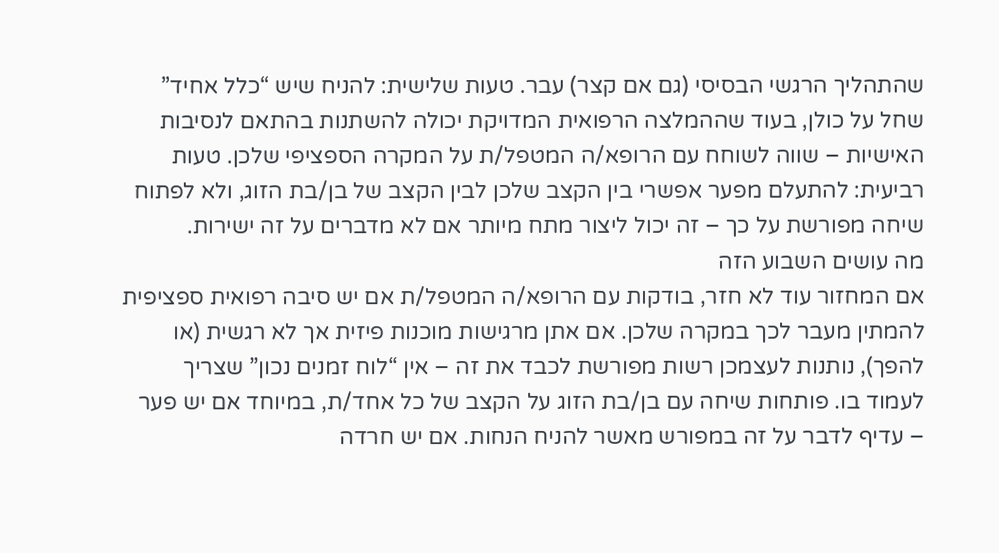שהתהליך הרגשי הבסיסי (גם אם קצר) עבר. טעות שלישית: להניח שיש “כלל אחיד” שחל על כולן, בעוד שההמלצה הרפואית המדויקת יכולה להשתנות בהתאם לנסיבות האישיות – שווה לשוחח עם הרופא/ה המטפל/ת על המקרה הספציפי שלכן. טעות רביעית: להתעלם מפער אפשרי בין הקצב שלכן לבין הקצב של בן/בת הזוג, ולא לפתוח שיחה מפורשת על כך – זה יכול ליצור מתח מיותר אם לא מדברים על זה ישירות.
מה עושים השבוע הזה
אם המחזור עוד לא חזר, בודקות עם הרופא/ה המטפל/ת אם יש סיבה רפואית ספציפית להמתין מעבר לכך במקרה שלכן. אם אתן מרגישות מוכנות פיזית אך לא רגשית (או להפך), נותנות לעצמכן רשות מפורשת לכבד את זה – אין “לוח זמנים נכון” שצריך לעמוד בו. פותחות שיחה עם בן/בת הזוג על הקצב של כל אחד/ת, במיוחד אם יש פער – עדיף לדבר על זה במפורש מאשר להניח הנחות. אם יש חרדה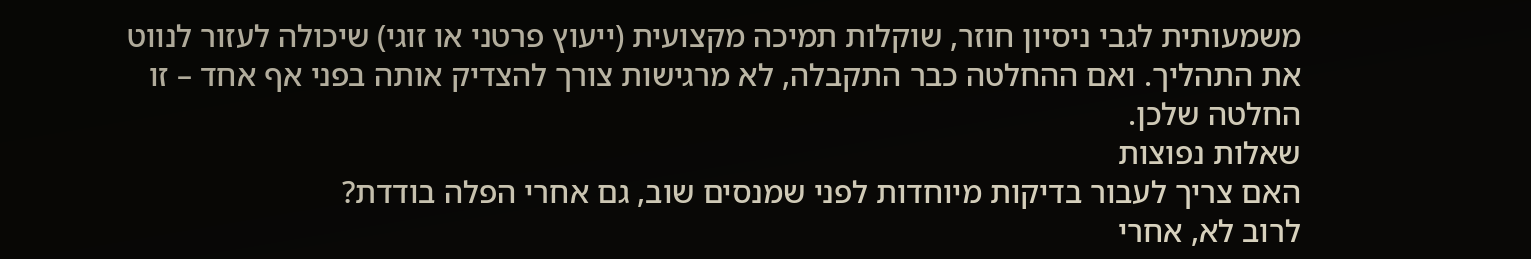משמעותית לגבי ניסיון חוזר, שוקלות תמיכה מקצועית (ייעוץ פרטני או זוגי) שיכולה לעזור לנווט את התהליך. ואם ההחלטה כבר התקבלה, לא מרגישות צורך להצדיק אותה בפני אף אחד – זו החלטה שלכן.
שאלות נפוצות
האם צריך לעבור בדיקות מיוחדות לפני שמנסים שוב, גם אחרי הפלה בודדת?
לרוב לא, אחרי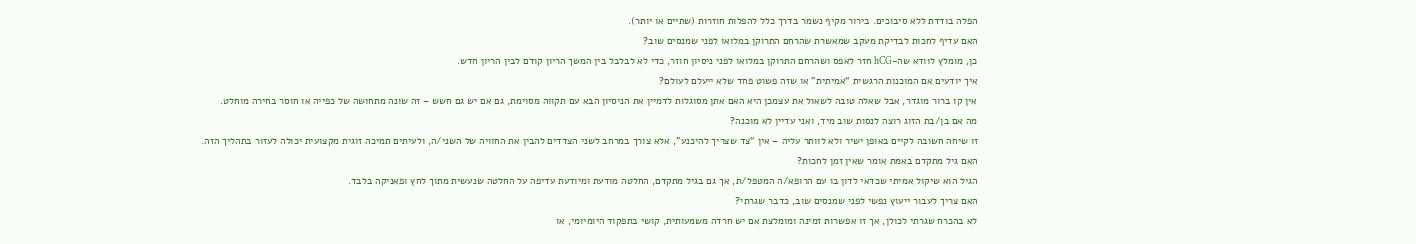הפלה בודדת ללא סיבוכים. בירור מקיף נשמר בדרך כלל להפלות חוזרות (שתיים או יותר).
האם עדיף לחכות לבדיקת מעקב שמאשרת שהרחם התרוקן במלואו לפני שמנסים שוב?
כן, מומלץ לוודא שה-hCG חזר לאפס ושהרחם התרוקן במלואו לפני ניסיון חוזר, כדי לא לבלבל בין המשך הריון קודם לבין הריון חדש.
איך יודעים אם המוכנות הרגשית “אמיתית” או שזה פשוט פחד שלא ייעלם לעולם?
אין קו ברור מוגדר, אבל שאלה טובה לשאול את עצמכן היא האם אתן מסוגלות לדמיין את הניסיון הבא עם תקווה מסוימת, גם אם יש גם חשש – זה שונה מתחושה של כפייה או חוסר בחירה מוחלט.
מה אם בן/בת הזוג רוצה לנסות שוב מיד, ואני עדיין לא מוכנה?
זו שיחה חשובה לקיים באופן ישיר ולא לוותר עליה – אין “צד שצריך להיכנע”, אלא צורך במרחב לשני הצדדים להבין את החוויה של השני/ה, ולעיתים תמיכה זוגית מקצועית יכולה לעזור בתהליך הזה.
האם גיל מתקדם באמת אומר שאין זמן לחכות?
הגיל הוא שיקול אמיתי שכדאי לדון בו עם הרופא/ה המטפל/ת, אך גם בגיל מתקדם, החלטה מודעת ומיודעת עדיפה על החלטה שנעשית מתוך לחץ ופאניקה בלבד.
האם צריך לעבור ייעוץ נפשי לפני שמנסים שוב, כדבר שגרתי?
לא בהכרח שגרתי לכולן, אך זו אפשרות זמינה ומומלצת אם יש חרדה משמעותית, קושי בתפקוד היומיומי, או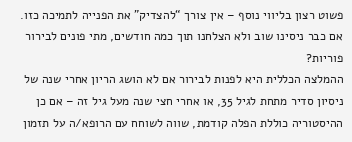פשוט רצון בליווי נוסף – אין צורך “להצדיק” את הפנייה לתמיכה כזו.
אם כבר ניסינו שוב ולא הצלחנו תוך כמה חודשים, מתי פונים לבירור פוריות?
ההמלצה הכללית היא לפנות לבירור אם לא הושג הריון אחרי שנה של ניסיון סדיר מתחת לגיל 35, או אחרי חצי שנה מעל גיל זה – אם כן ההיסטוריה כוללת הפלה קודמת, שווה לשוחח עם הרופא/ה על תזמון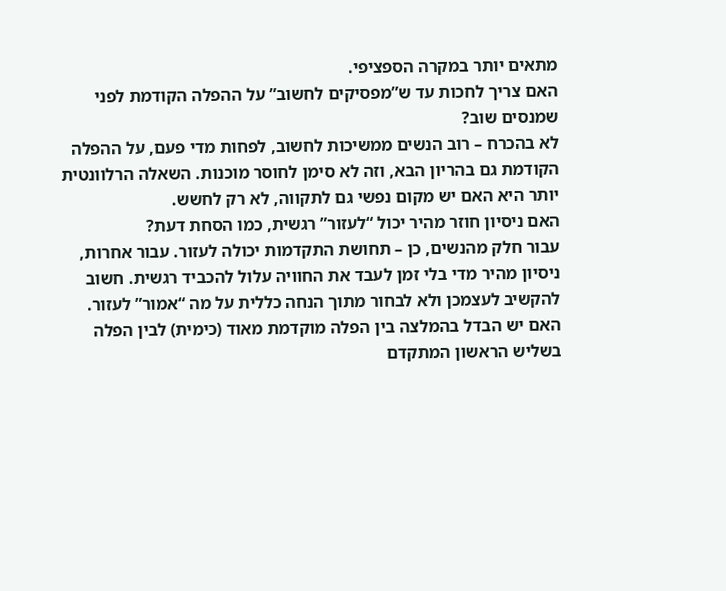מתאים יותר במקרה הספציפי.
האם צריך לחכות עד ש”מפסיקים לחשוב” על ההפלה הקודמת לפני שמנסים שוב?
לא בהכרח – רוב הנשים ממשיכות לחשוב, לפחות מדי פעם, על ההפלה הקודמת גם בהריון הבא, וזה לא סימן לחוסר מוכנות. השאלה הרלוונטית יותר היא האם יש מקום נפשי גם לתקווה, לא רק לחשש.
האם ניסיון חוזר מהיר יכול “לעזור” רגשית, כמו הסחת דעת?
עבור חלק מהנשים, כן – תחושת התקדמות יכולה לעזור. עבור אחרות, ניסיון מהיר מדי בלי זמן לעבד את החוויה עלול להכביד רגשית. חשוב להקשיב לעצמכן ולא לבחור מתוך הנחה כללית על מה “אמור” לעזור.
האם יש הבדל בהמלצה בין הפלה מוקדמת מאוד (כימית) לבין הפלה בשליש הראשון המתקדם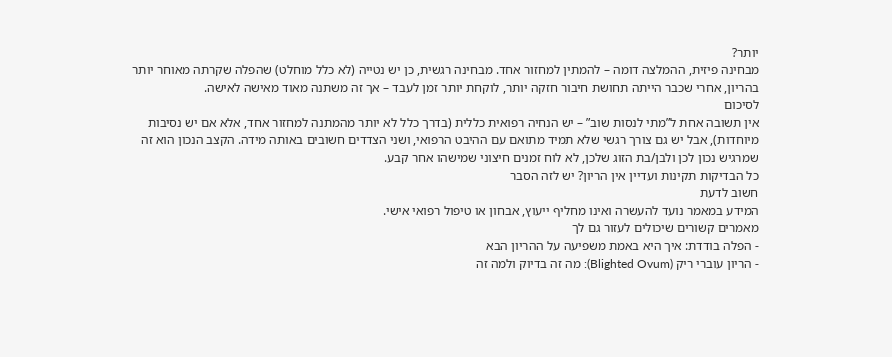יותר?
מבחינה פיזית, ההמלצה דומה – להמתין למחזור אחד. מבחינה רגשית, כן יש נטייה (לא כלל מוחלט) שהפלה שקרתה מאוחר יותר בהריון, אחרי שכבר הייתה תחושת חיבור חזקה יותר, לוקחת יותר זמן לעבד – אך זה משתנה מאוד מאישה לאישה.
לסיכום
אין תשובה אחת ל”מתי לנסות שוב” – יש הנחיה רפואית כללית (בדרך כלל לא יותר מהמתנה למחזור אחד, אלא אם יש נסיבות מיוחדות), אבל יש גם צורך רגשי שלא תמיד מתואם עם ההיבט הרפואי, ושני הצדדים חשובים באותה מידה. הקצב הנכון הוא זה שמרגיש נכון לכן ולבן/בת הזוג שלכן, לא לוח זמנים חיצוני שמישהו אחר קבע.
כל הבדיקות תקינות ועדיין אין הריון? יש לזה הסבר
חשוב לדעת
המידע במאמר נועד להעשרה ואינו מחליף ייעוץ, אבחון או טיפול רפואי אישי.
מאמרים קשורים שיכולים לעזור גם לך
- הפלה בודדת: איך היא באמת משפיעה על ההריון הבא
- הריון עוברי ריק (Blighted Ovum): מה זה בדיוק ולמה זה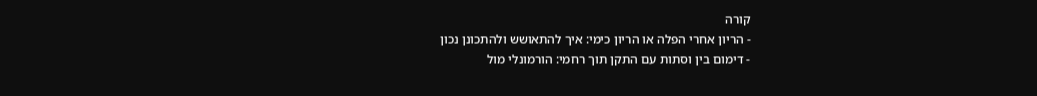קורה
- הריון אחרי הפלה או הריון כימי: איך להתאושש ולהתכונן נכון
- דימום בין וסתות עם התקן תוך רחמי: הורמונלי מול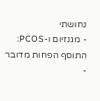נחושתי
- מגנזיום ו-PCOS: התוסף הפחות מדובר
-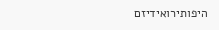היפותירואידיזם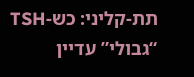תת-קליני: כש-TSH “גבולי” עדיין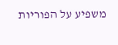משפיע על הפוריות